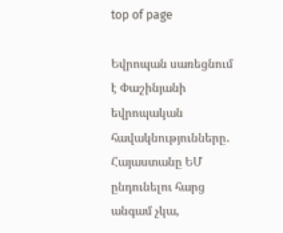top of page

Եվրոպան սառեցնում է Փաշինյանի եվրոպական հավակնությունները․ Հայաստանը ԵՄ ընդունելու հարց անգամ չկա,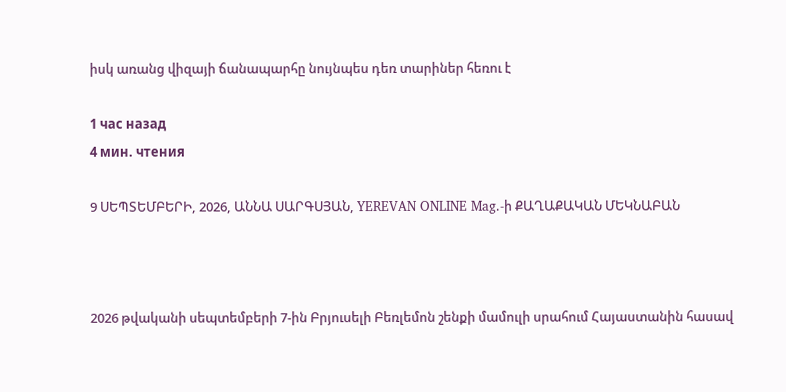իսկ առանց վիզայի ճանապարհը նույնպես դեռ տարիներ հեռու է

1 час назад
4 мин. чтения

9 ՍԵՊՏԵՄԲԵՐԻ, 2026, ԱՆՆԱ ՍԱՐԳՍՅԱՆ, YEREVAN ONLINE Mag.-ի ՔԱՂԱՔԱԿԱՆ ՄԵԿՆԱԲԱՆ



2026 թվականի սեպտեմբերի 7-ին Բրյուսելի Բեռլեմոն շենքի մամուլի սրահում Հայաստանին հասավ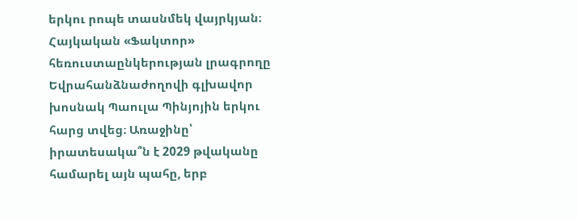երկու րոպե տասնմեկ վայրկյան։ Հայկական «Ֆակտոր» հեռուստաընկերության լրագրողը Եվրահանձնաժողովի գլխավոր խոսնակ Պաուլա Պինյոյին երկու հարց տվեց։ Առաջինը՝ իրատեսակա՞ն է 2029 թվականը համարել այն պահը, երբ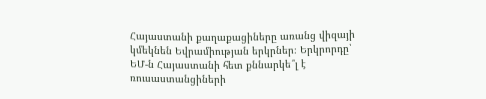Հայաստանի քաղաքացիները առանց վիզայի կմեկնեն Եվրամիության երկրներ։ Երկրորդը՝ ԵՄ-ն Հայաստանի հետ քննարկե՞լ է ռուսաստանցիների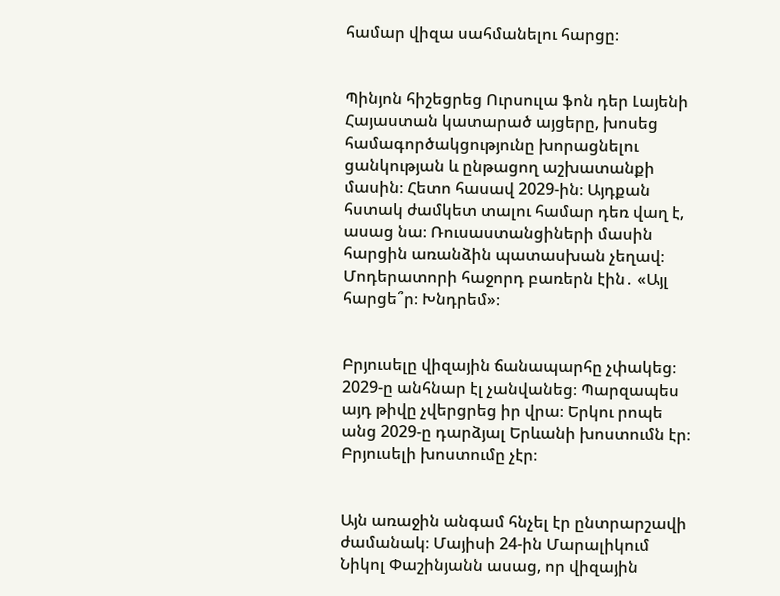համար վիզա սահմանելու հարցը։


Պինյոն հիշեցրեց Ուրսուլա ֆոն դեր Լայենի Հայաստան կատարած այցերը, խոսեց համագործակցությունը խորացնելու ցանկության և ընթացող աշխատանքի մասին։ Հետո հասավ 2029-ին։ Այդքան հստակ ժամկետ տալու համար դեռ վաղ է, ասաց նա։ Ռուսաստանցիների մասին հարցին առանձին պատասխան չեղավ։ Մոդերատորի հաջորդ բառերն էին․ «Այլ հարցե՞ր։ Խնդրեմ»։


Բրյուսելը վիզային ճանապարհը չփակեց։ 2029-ը անհնար էլ չանվանեց։ Պարզապես այդ թիվը չվերցրեց իր վրա։ Երկու րոպե անց 2029-ը դարձյալ Երևանի խոստումն էր։ Բրյուսելի խոստումը չէր։


Այն առաջին անգամ հնչել էր ընտրարշավի ժամանակ։ Մայիսի 24-ին Մարալիկում Նիկոլ Փաշինյանն ասաց, որ վիզային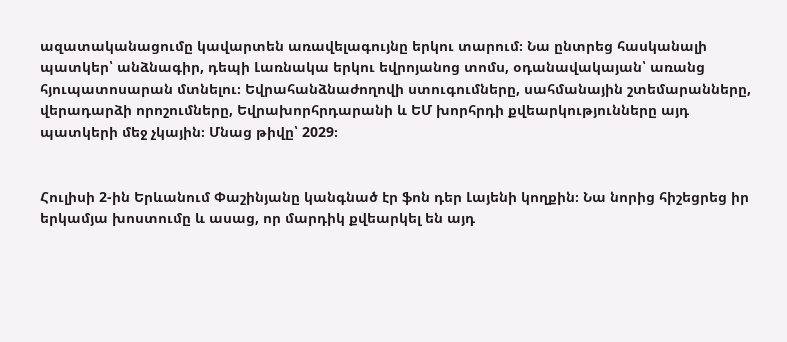ազատականացումը կավարտեն առավելագույնը երկու տարում։ Նա ընտրեց հասկանալի պատկեր՝ անձնագիր, դեպի Լառնակա երկու եվրոյանոց տոմս, օդանավակայան՝ առանց հյուպատոսարան մտնելու։ Եվրահանձնաժողովի ստուգումները, սահմանային շտեմարանները, վերադարձի որոշումները, Եվրախորհրդարանի և ԵՄ խորհրդի քվեարկությունները այդ պատկերի մեջ չկային։ Մնաց թիվը՝ 2029։


Հուլիսի 2-ին Երևանում Փաշինյանը կանգնած էր ֆոն դեր Լայենի կողքին։ Նա նորից հիշեցրեց իր երկամյա խոստումը և ասաց, որ մարդիկ քվեարկել են այդ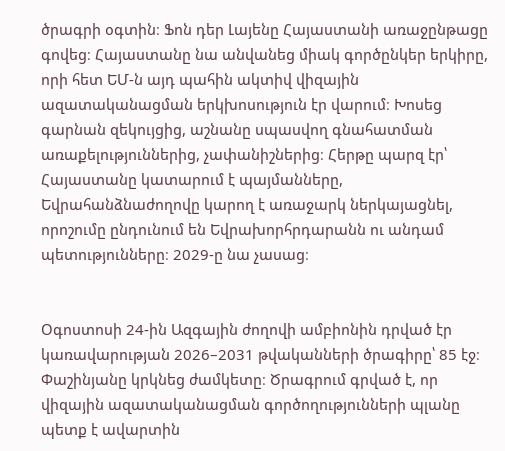ծրագրի օգտին։ Ֆոն դեր Լայենը Հայաստանի առաջընթացը գովեց։ Հայաստանը նա անվանեց միակ գործընկեր երկիրը, որի հետ ԵՄ-ն այդ պահին ակտիվ վիզային ազատականացման երկխոսություն էր վարում։ Խոսեց գարնան զեկույցից, աշնանը սպասվող գնահատման առաքելություններից, չափանիշներից։ Հերթը պարզ էր՝ Հայաստանը կատարում է պայմանները, Եվրահանձնաժողովը կարող է առաջարկ ներկայացնել, որոշումը ընդունում են Եվրախորհրդարանն ու անդամ պետությունները։ 2029-ը նա չասաց։


Օգոստոսի 24-ին Ազգային ժողովի ամբիոնին դրված էր կառավարության 2026–2031 թվականների ծրագիրը՝ 85 էջ։ Փաշինյանը կրկնեց ժամկետը։ Ծրագրում գրված է, որ վիզային ազատականացման գործողությունների պլանը պետք է ավարտին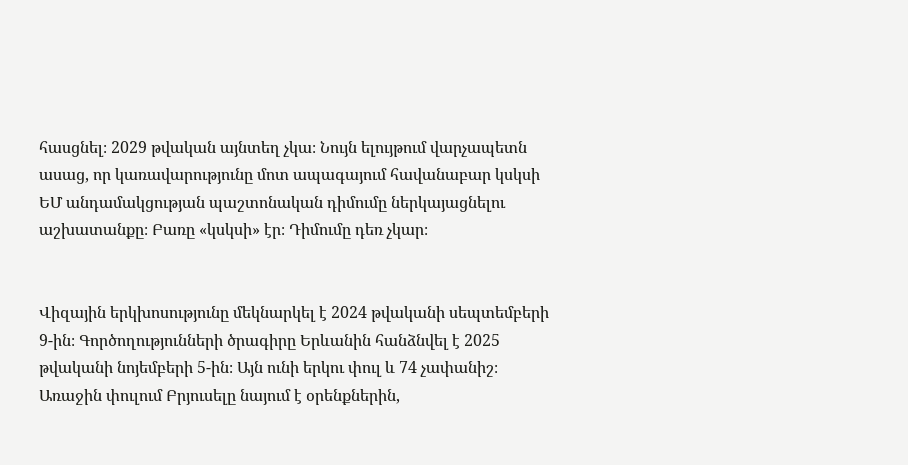հասցնել։ 2029 թվական այնտեղ չկա։ Նույն ելույթում վարչապետն ասաց, որ կառավարությունը մոտ ապագայում հավանաբար կսկսի ԵՄ անդամակցության պաշտոնական դիմումը ներկայացնելու աշխատանքը։ Բառը «կսկսի» էր։ Դիմումը դեռ չկար։


Վիզային երկխոսությունը մեկնարկել է 2024 թվականի սեպտեմբերի 9-ին։ Գործողությունների ծրագիրը Երևանին հանձնվել է 2025 թվականի նոյեմբերի 5-ին։ Այն ունի երկու փուլ և 74 չափանիշ։ Առաջին փուլում Բրյուսելը նայում է օրենքներին,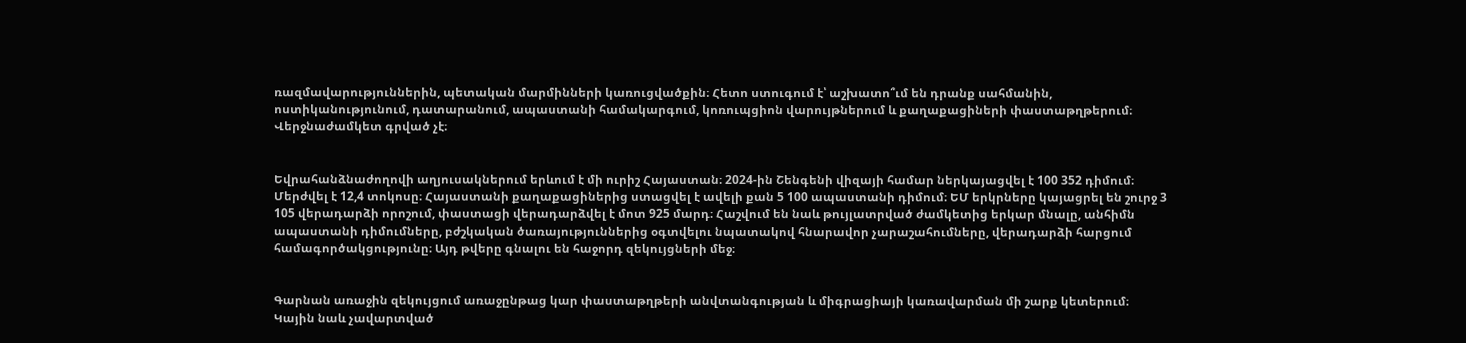ռազմավարություններին, պետական մարմինների կառուցվածքին։ Հետո ստուգում է՝ աշխատո՞ւմ են դրանք սահմանին, ոստիկանությունում, դատարանում, ապաստանի համակարգում, կոռուպցիոն վարույթներում և քաղաքացիների փաստաթղթերում։ Վերջնաժամկետ գրված չէ։


Եվրահանձնաժողովի աղյուսակներում երևում է մի ուրիշ Հայաստան։ 2024-ին Շենգենի վիզայի համար ներկայացվել է 100 352 դիմում։ Մերժվել է 12,4 տոկոսը։ Հայաստանի քաղաքացիներից ստացվել է ավելի քան 5 100 ապաստանի դիմում։ ԵՄ երկրները կայացրել են շուրջ 3 105 վերադարձի որոշում, փաստացի վերադարձվել է մոտ 925 մարդ։ Հաշվում են նաև թույլատրված ժամկետից երկար մնալը, անհիմն ապաստանի դիմումները, բժշկական ծառայություններից օգտվելու նպատակով հնարավոր չարաշահումները, վերադարձի հարցում համագործակցությունը։ Այդ թվերը գնալու են հաջորդ զեկույցների մեջ։


Գարնան առաջին զեկույցում առաջընթաց կար փաստաթղթերի անվտանգության և միգրացիայի կառավարման մի շարք կետերում։ Կային նաև չավարտված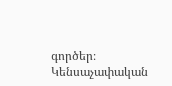գործեր։ Կենսաչափական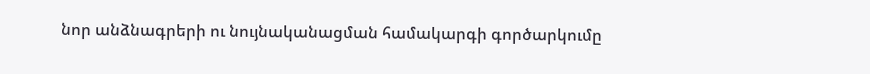նոր անձնագրերի ու նույնականացման համակարգի գործարկումը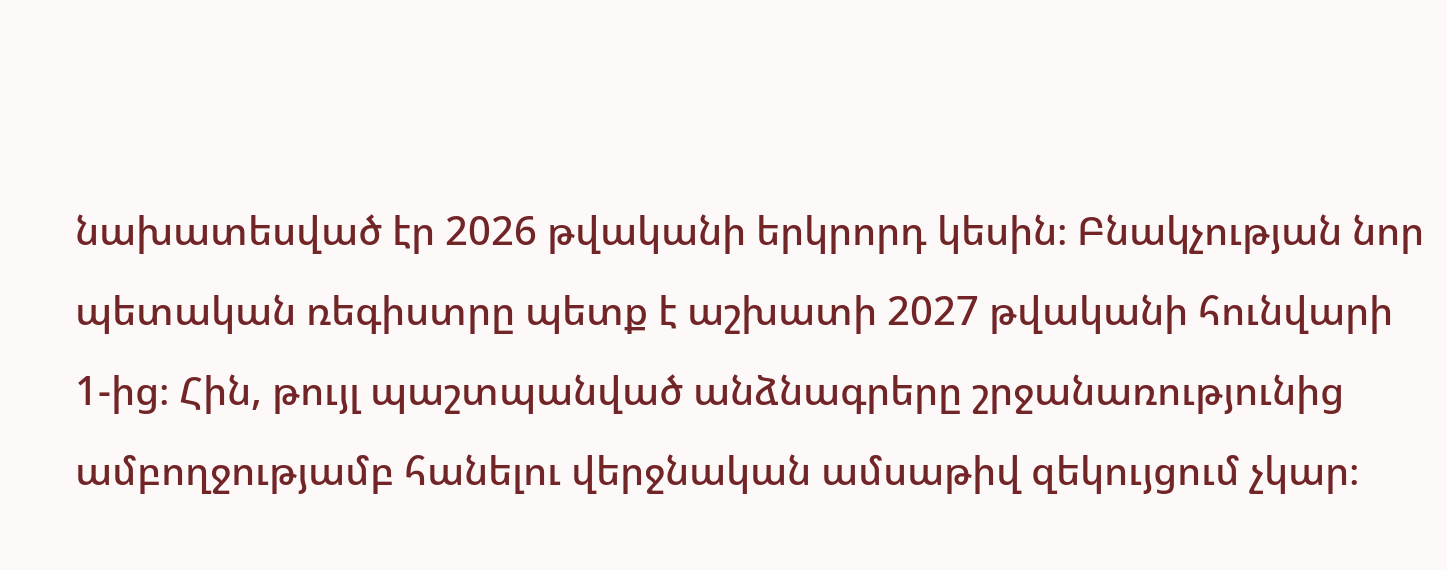նախատեսված էր 2026 թվականի երկրորդ կեսին։ Բնակչության նոր պետական ռեգիստրը պետք է աշխատի 2027 թվականի հունվարի 1-ից։ Հին, թույլ պաշտպանված անձնագրերը շրջանառությունից ամբողջությամբ հանելու վերջնական ամսաթիվ զեկույցում չկար։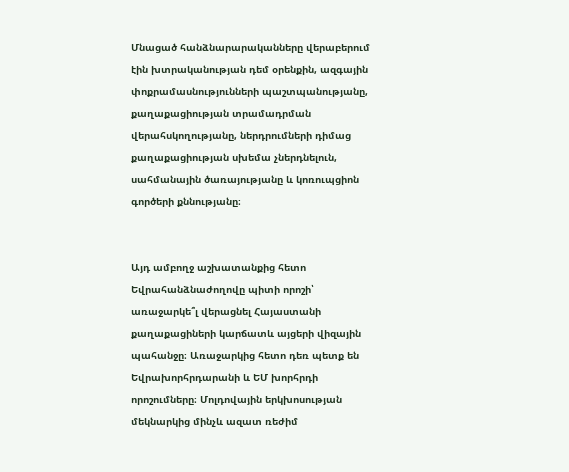Մնացած հանձնարարականները վերաբերում էին խտրականության դեմ օրենքին, ազգային փոքրամասնությունների պաշտպանությանը, քաղաքացիության տրամադրման վերահսկողությանը, ներդրումների դիմաց քաղաքացիության սխեմա չներդնելուն, սահմանային ծառայությանը և կոռուպցիոն գործերի քննությանը։


Այդ ամբողջ աշխատանքից հետո Եվրահանձնաժողովը պիտի որոշի՝ առաջարկե՞լ վերացնել Հայաստանի քաղաքացիների կարճատև այցերի վիզային պահանջը։ Առաջարկից հետո դեռ պետք են Եվրախորհրդարանի և ԵՄ խորհրդի որոշումները։ Մոլդովային երկխոսության մեկնարկից մինչև ազատ ռեժիմ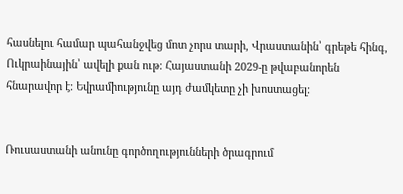հասնելու համար պահանջվեց մոտ չորս տարի, Վրաստանին՝ գրեթե հինգ, Ուկրաինային՝ ավելի քան ութ։ Հայաստանի 2029-ը թվաբանորեն հնարավոր է։ Եվրամիությունը այդ ժամկետը չի խոստացել։


Ռուսաստանի անունը գործողությունների ծրագրում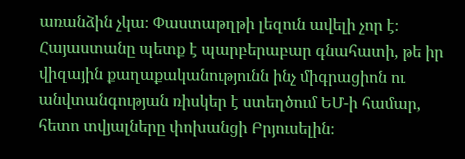առանձին չկա։ Փաստաթղթի լեզուն ավելի չոր է։ Հայաստանը պետք է պարբերաբար գնահատի, թե իր վիզային քաղաքականությունն ինչ միգրացիոն ու անվտանգության ռիսկեր է ստեղծում ԵՄ-ի համար, հետո տվյալները փոխանցի Բրյուսելին։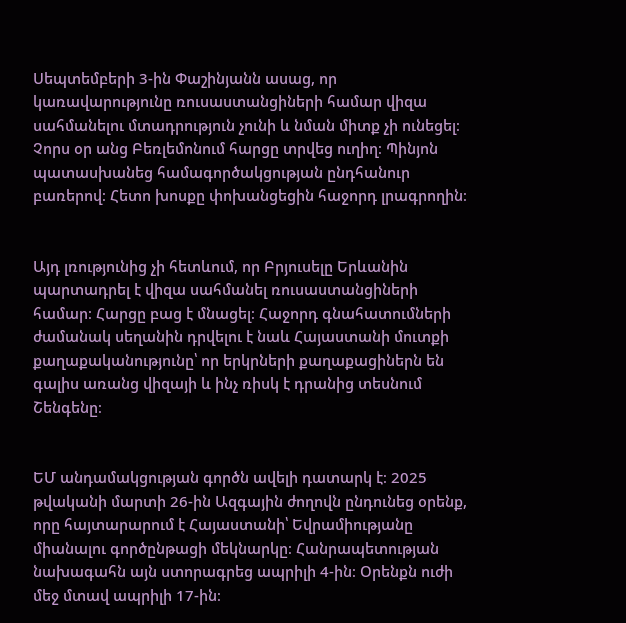Սեպտեմբերի 3-ին Փաշինյանն ասաց, որ կառավարությունը ռուսաստանցիների համար վիզա սահմանելու մտադրություն չունի և նման միտք չի ունեցել։ Չորս օր անց Բեռլեմոնում հարցը տրվեց ուղիղ։ Պինյոն պատասխանեց համագործակցության ընդհանուր բառերով։ Հետո խոսքը փոխանցեցին հաջորդ լրագրողին։


Այդ լռությունից չի հետևում, որ Բրյուսելը Երևանին պարտադրել է վիզա սահմանել ռուսաստանցիների համար։ Հարցը բաց է մնացել։ Հաջորդ գնահատումների ժամանակ սեղանին դրվելու է նաև Հայաստանի մուտքի քաղաքականությունը՝ որ երկրների քաղաքացիներն են գալիս առանց վիզայի և ինչ ռիսկ է դրանից տեսնում Շենգենը։


ԵՄ անդամակցության գործն ավելի դատարկ է։ 2025 թվականի մարտի 26-ին Ազգային ժողովն ընդունեց օրենք, որը հայտարարում է Հայաստանի՝ Եվրամիությանը միանալու գործընթացի մեկնարկը։ Հանրապետության նախագահն այն ստորագրեց ապրիլի 4-ին։ Օրենքն ուժի մեջ մտավ ապրիլի 17-ին։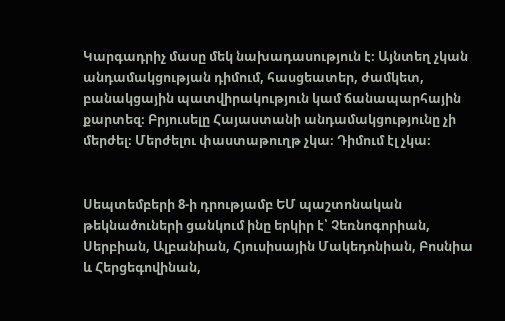Կարգադրիչ մասը մեկ նախադասություն է։ Այնտեղ չկան անդամակցության դիմում, հասցեատեր, ժամկետ, բանակցային պատվիրակություն կամ ճանապարհային քարտեզ։ Բրյուսելը Հայաստանի անդամակցությունը չի մերժել։ Մերժելու փաստաթուղթ չկա։ Դիմում էլ չկա։


Սեպտեմբերի 8-ի դրությամբ ԵՄ պաշտոնական թեկնածուների ցանկում ինը երկիր է՝ Չեռնոգորիան, Սերբիան, Ալբանիան, Հյուսիսային Մակեդոնիան, Բոսնիա և Հերցեգովինան,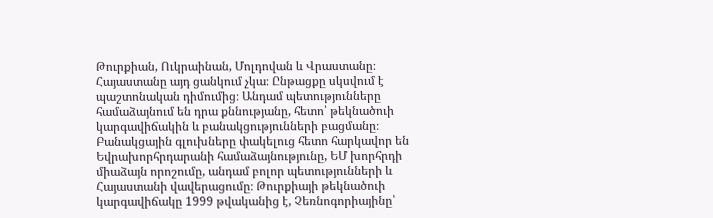Թուրքիան, Ուկրաինան, Մոլդովան և Վրաստանը։ Հայաստանը այդ ցանկում չկա։ Ընթացքը սկսվում է պաշտոնական դիմումից։ Անդամ պետությունները համաձայնում են դրա քննությանը, հետո՝ թեկնածուի կարգավիճակին և բանակցությունների բացմանը։ Բանակցային գլուխները փակելուց հետո հարկավոր են Եվրախորհրդարանի համաձայնությունը, ԵՄ խորհրդի միաձայն որոշումը, անդամ բոլոր պետությունների և Հայաստանի վավերացումը։ Թուրքիայի թեկնածուի կարգավիճակը 1999 թվականից է, Չեռնոգորիայինը՝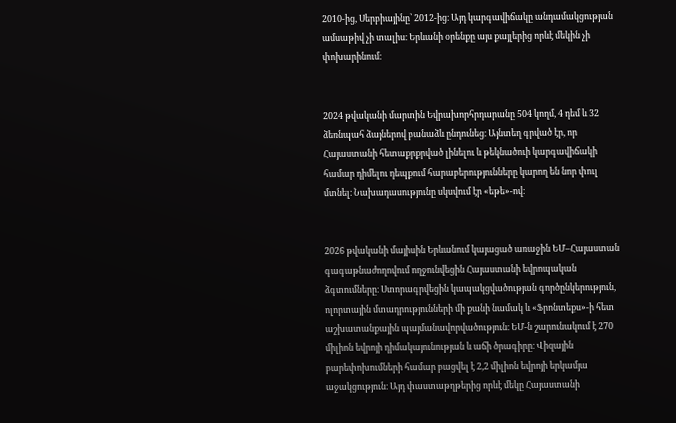2010-ից, Սերբիայինը՝ 2012-ից։ Այդ կարգավիճակը անդամակցության ամսաթիվ չի տալիս։ Երևանի օրենքը այս քայլերից որևէ մեկին չի փոխարինում։


2024 թվականի մարտին Եվրախորհրդարանը 504 կողմ, 4 դեմ և 32 ձեռնպահ ձայներով բանաձև ընդունեց։ Այնտեղ գրված էր, որ Հայաստանի հետաքրքրված լինելու և թեկնածուի կարգավիճակի համար դիմելու դեպքում հարաբերությունները կարող են նոր փուլ մտնել։ Նախադասությունը սկսվում էր «եթե»-ով։


2026 թվականի մայիսին Երևանում կայացած առաջին ԵՄ–Հայաստան գագաթնաժողովում ողջունվեցին Հայաստանի եվրոպական ձգտումները։ Ստորագրվեցին կապակցվածության գործընկերություն, ոլորտային մտադրությունների մի քանի նամակ և «Ֆրոնտեքս»-ի հետ աշխատանքային պայմանավորվածություն։ ԵՄ-ն շարունակում է 270 միլիոն եվրոյի դիմակայունության և աճի ծրագիրը։ Վիզային բարեփոխումների համար բացվել է 2,2 միլիոն եվրոյի երկամյա աջակցություն։ Այդ փաստաթղթերից որևէ մեկը Հայաստանի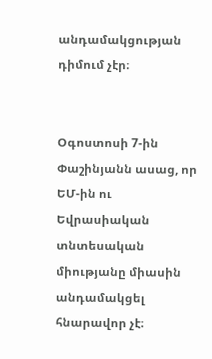անդամակցության դիմում չէր։


Օգոստոսի 7-ին Փաշինյանն ասաց, որ ԵՄ-ին ու Եվրասիական տնտեսական միությանը միասին անդամակցել հնարավոր չէ։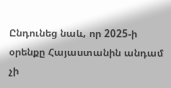Ընդունեց նաև, որ 2025-ի օրենքը Հայաստանին անդամ չի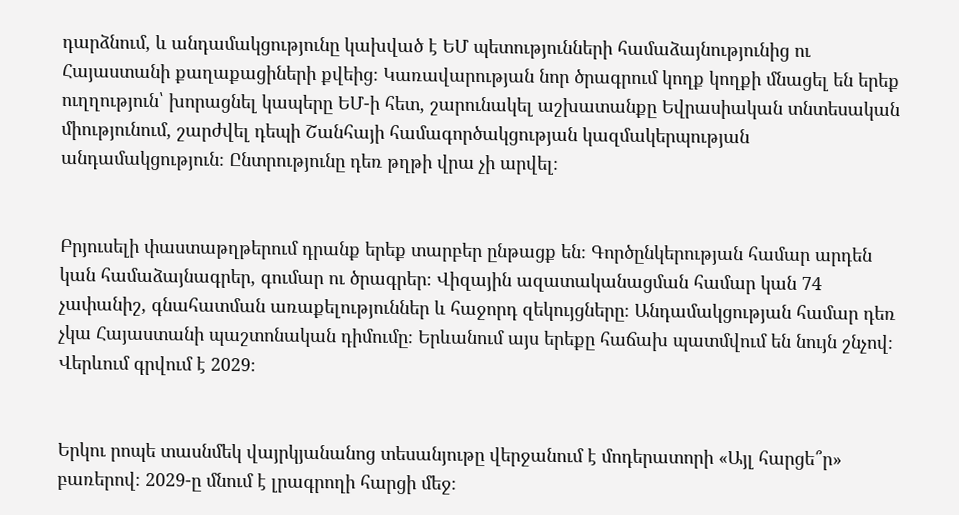դարձնում, և անդամակցությունը կախված է ԵՄ պետությունների համաձայնությունից ու Հայաստանի քաղաքացիների քվեից։ Կառավարության նոր ծրագրում կողք կողքի մնացել են երեք ուղղություն՝ խորացնել կապերը ԵՄ-ի հետ, շարունակել աշխատանքը Եվրասիական տնտեսական միությունում, շարժվել դեպի Շանհայի համագործակցության կազմակերպության անդամակցություն։ Ընտրությունը դեռ թղթի վրա չի արվել։


Բրյուսելի փաստաթղթերում դրանք երեք տարբեր ընթացք են։ Գործընկերության համար արդեն կան համաձայնագրեր, գումար ու ծրագրեր։ Վիզային ազատականացման համար կան 74 չափանիշ, գնահատման առաքելություններ և հաջորդ զեկույցները։ Անդամակցության համար դեռ չկա Հայաստանի պաշտոնական դիմումը։ Երևանում այս երեքը հաճախ պատմվում են նույն շնչով։ Վերևում գրվում է 2029։


Երկու րոպե տասնմեկ վայրկյանանոց տեսանյութը վերջանում է մոդերատորի «Այլ հարցե՞ր» բառերով։ 2029-ը մնում է լրագրողի հարցի մեջ։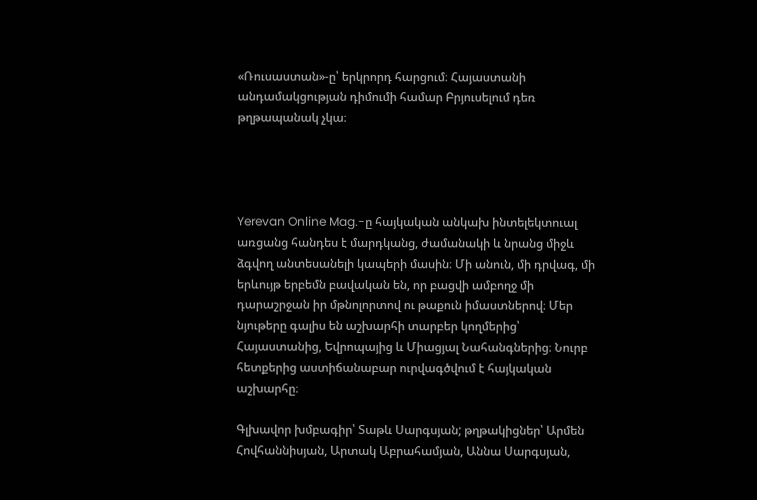«Ռուսաստան»-ը՝ երկրորդ հարցում։ Հայաստանի անդամակցության դիմումի համար Բրյուսելում դեռ թղթապանակ չկա։




Yerevan Online Mag.-ը հայկական անկախ ինտելեկտուալ առցանց հանդես է մարդկանց, ժամանակի և նրանց միջև ձգվող անտեսանելի կապերի մասին։ Մի անուն, մի դրվագ, մի երևույթ երբեմն բավական են, որ բացվի ամբողջ մի դարաշրջան իր մթնոլորտով ու թաքուն իմաստներով։ Մեր նյութերը գալիս են աշխարհի տարբեր կողմերից՝ Հայաստանից, Եվրոպայից և Միացյալ Նահանգներից։ Նուրբ հետքերից աստիճանաբար ուրվագծվում է հայկական աշխարհը։

Գլխավոր խմբագիր՝ Տաթև Սարգսյան; թղթակիցներ՝ Արմեն Հովհաննիսյան, Արտակ Աբրահամյան, Աննա Սարգսյան,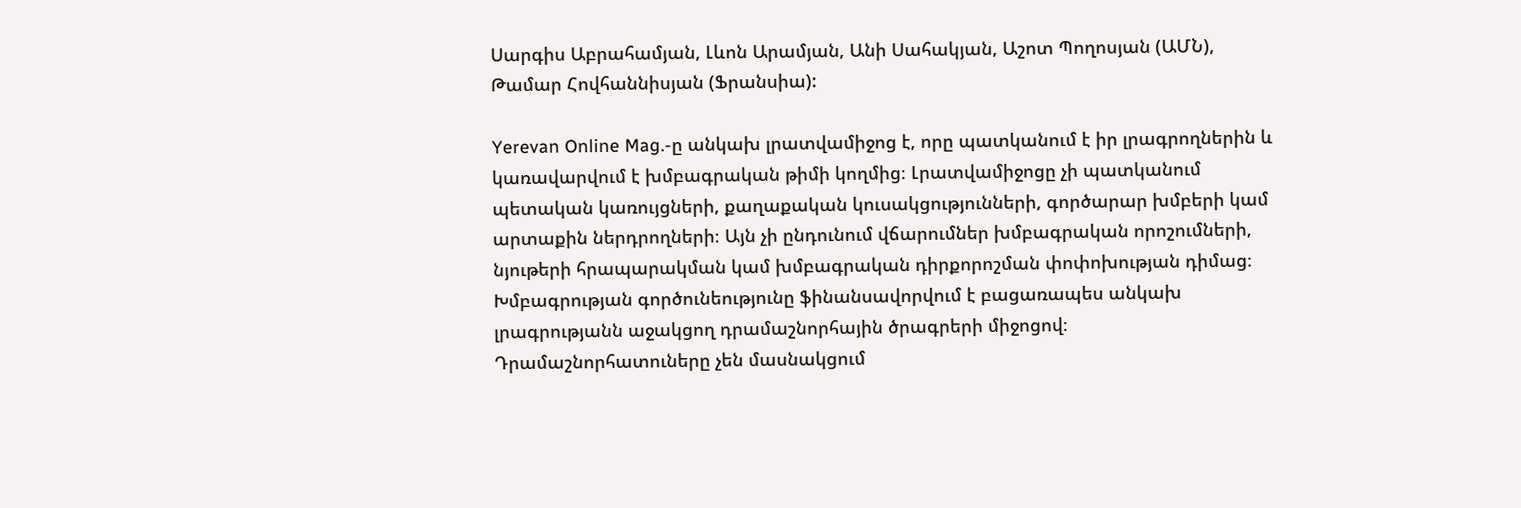Սարգիս Աբրահամյան, Լևոն Արամյան, Անի Սահակյան, Աշոտ Պողոսյան (ԱՄՆ), Թամար Հովհաննիսյան (Ֆրանսիա):

Yerevan Online Mag.-ը անկախ լրատվամիջոց է, որը պատկանում է իր լրագրողներին և կառավարվում է խմբագրական թիմի կողմից։ Լրատվամիջոցը չի պատկանում պետական կառույցների, քաղաքական կուսակցությունների, գործարար խմբերի կամ արտաքին ներդրողների։ Այն չի ընդունում վճարումներ խմբագրական որոշումների, նյութերի հրապարակման կամ խմբագրական դիրքորոշման փոփոխության դիմաց։ Խմբագրության գործունեությունը ֆինանսավորվում է բացառապես անկախ լրագրությանն աջակցող դրամաշնորհային ծրագրերի միջոցով։ Դրամաշնորհատուները չեն մասնակցում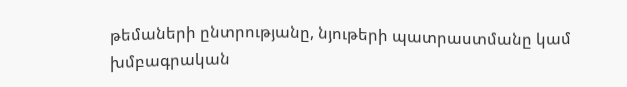թեմաների ընտրությանը, նյութերի պատրաստմանը կամ խմբագրական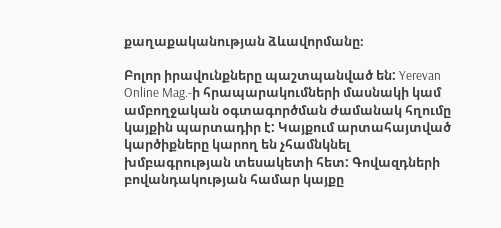քաղաքականության ձևավորմանը։

Բոլոր իրավունքները պաշտպանված են: Yerevan Online Mag.-ի հրապարակումների մասնակի կամ ամբողջական օգտագործման ժամանակ հղումը կայքին պարտադիր է: Կայքում արտահայտված կարծիքները կարող են չհամնկնել խմբագրության տեսակետի հետ: Գովազդների բովանդակության համար կայքը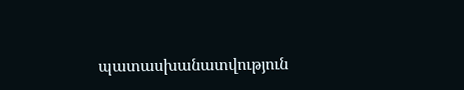պատասխանատվություն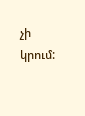չի կրում: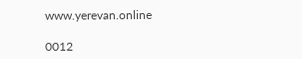www.yerevan.online

0012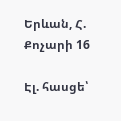Երևան, Հ. Քոչարի 16

Էլ. հասցե՝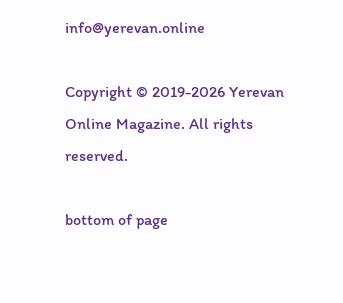info@yerevan.online

Copyright © 2019-2026 Yerevan Online Magazine. All rights reserved.

bottom of page